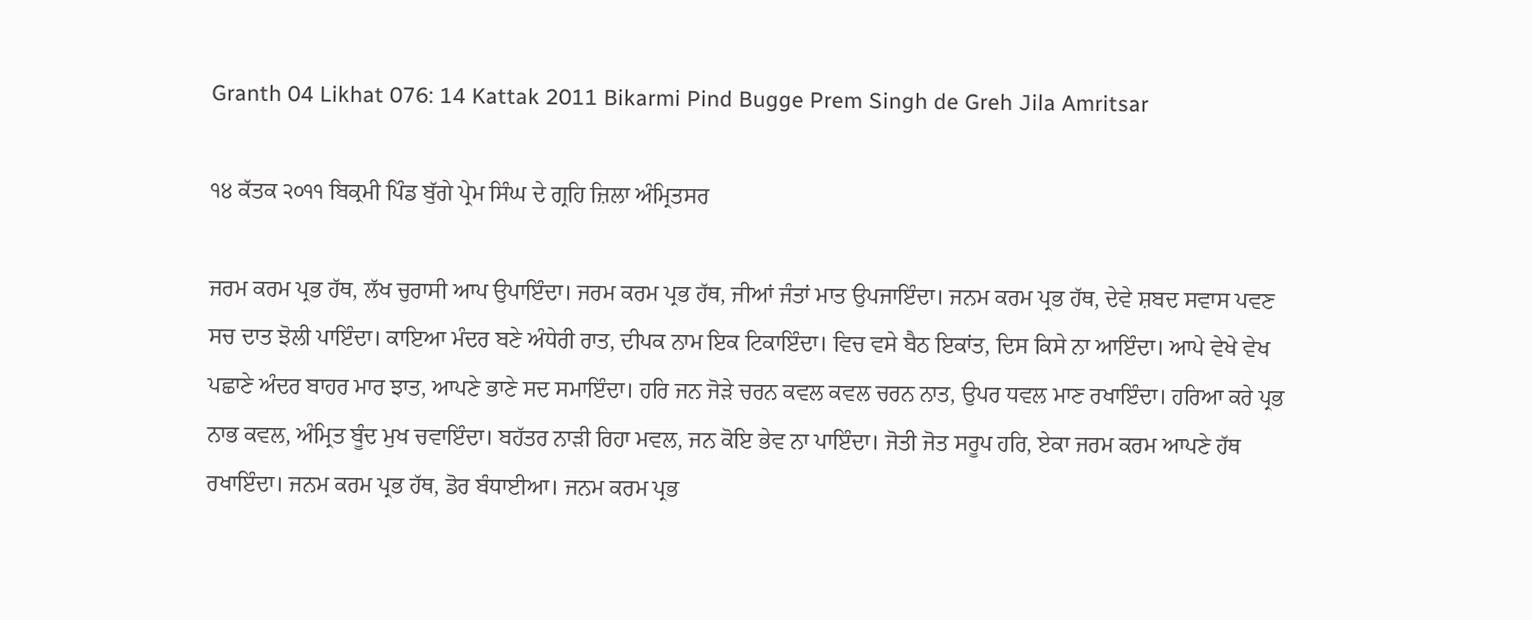Granth 04 Likhat 076: 14 Kattak 2011 Bikarmi Pind Bugge Prem Singh de Greh Jila Amritsar

੧੪ ਕੱਤਕ ੨੦੧੧ ਬਿਕ੍ਰਮੀ ਪਿੰਡ ਬੁੱਗੇ ਪ੍ਰੇਮ ਸਿੰਘ ਦੇ ਗ੍ਰਹਿ ਜ਼ਿਲਾ ਅੰਮ੍ਰਿਤਸਰ

ਜਰਮ ਕਰਮ ਪ੍ਰਭ ਹੱਥ, ਲੱਖ ਚੁਰਾਸੀ ਆਪ ਉਪਾਇੰਦਾ। ਜਰਮ ਕਰਮ ਪ੍ਰਭ ਹੱਥ, ਜੀਆਂ ਜੰਤਾਂ ਮਾਤ ਉਪਜਾਇੰਦਾ। ਜਨਮ ਕਰਮ ਪ੍ਰਭ ਹੱਥ, ਦੇਵੇ ਸ਼ਬਦ ਸਵਾਸ ਪਵਣ ਸਚ ਦਾਤ ਝੋਲੀ ਪਾਇੰਦਾ। ਕਾਇਆ ਮੰਦਰ ਬਣੇ ਅੰਧੇਰੀ ਰਾਤ, ਦੀਪਕ ਨਾਮ ਇਕ ਟਿਕਾਇੰਦਾ। ਵਿਚ ਵਸੇ ਬੈਠ ਇਕਾਂਤ, ਦਿਸ ਕਿਸੇ ਨਾ ਆਇੰਦਾ। ਆਪੇ ਵੇਖੇ ਵੇਖ ਪਛਾਣੇ ਅੰਦਰ ਬਾਹਰ ਮਾਰ ਝਾਤ, ਆਪਣੇ ਭਾਣੇ ਸਦ ਸਮਾਇੰਦਾ। ਹਰਿ ਜਨ ਜੋੜੇ ਚਰਨ ਕਵਲ ਕਵਲ ਚਰਨ ਨਾਤ, ਉਪਰ ਧਵਲ ਮਾਣ ਰਖਾਇੰਦਾ। ਹਰਿਆ ਕਰੇ ਪ੍ਰਭ ਨਾਭ ਕਵਲ, ਅੰਮ੍ਰਿਤ ਬੂੰਦ ਮੁਖ ਚਵਾਇੰਦਾ। ਬਹੱਤਰ ਨਾੜੀ ਰਿਹਾ ਮਵਲ, ਜਨ ਕੋਇ ਭੇਵ ਨਾ ਪਾਇੰਦਾ। ਜੋਤੀ ਜੋਤ ਸਰੂਪ ਹਰਿ, ਏਕਾ ਜਰਮ ਕਰਮ ਆਪਣੇ ਹੱਥ ਰਖਾਇੰਦਾ। ਜਨਮ ਕਰਮ ਪ੍ਰਭ ਹੱਥ, ਡੋਰ ਬੰਧਾਈਆ। ਜਨਮ ਕਰਮ ਪ੍ਰਭ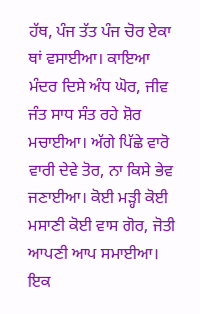ਹੱਥ, ਪੰਜ ਤੱਤ ਪੰਜ ਚੋਰ ਏਕਾ ਥਾਂ ਵਸਾਈਆ। ਕਾਇਆ ਮੰਦਰ ਦਿਸੇ ਅੰਧ ਘੋਰ, ਜੀਵ ਜੰਤ ਸਾਧ ਸੰਤ ਰਹੇ ਸ਼ੋਰ ਮਚਾਈਆ। ਅੱਗੇ ਪਿੱਛੇ ਵਾਰੋ ਵਾਰੀ ਦੇਵੇ ਤੋਰ, ਨਾ ਕਿਸੇ ਭੇਵ ਜਣਾਈਆ। ਕੋਈ ਮੜ੍ਹੀ ਕੋਈ ਮਸਾਣੀ ਕੋਈ ਵਾਸ ਗੋਰ, ਜੋਤੀ ਆਪਣੀ ਆਪ ਸਮਾਈਆ। ਇਕ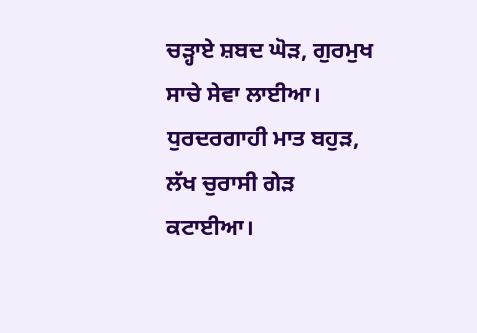ਚੜ੍ਹਾਏ ਸ਼ਬਦ ਘੋੜ, ਗੁਰਮੁਖ ਸਾਚੇ ਸੇਵਾ ਲਾਈਆ। ਧੁਰਦਰਗਾਹੀ ਮਾਤ ਬਹੁੜ, ਲੱਖ ਚੁਰਾਸੀ ਗੇੜ ਕਟਾਈਆ।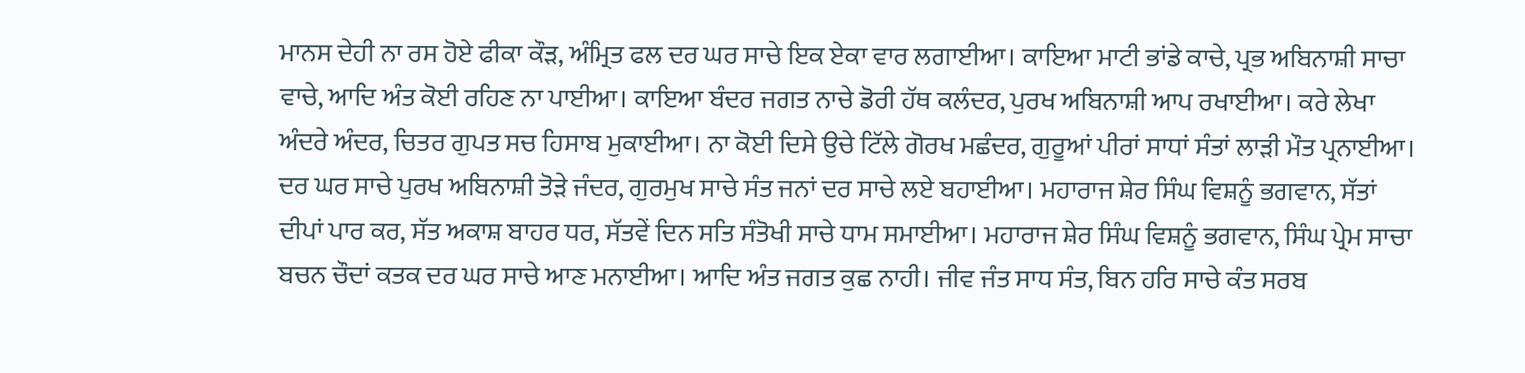ਮਾਨਸ ਦੇਹੀ ਨਾ ਰਸ ਹੋਏ ਫੀਕਾ ਕੌੜ, ਅੰਮ੍ਰਿਤ ਫਲ ਦਰ ਘਰ ਸਾਚੇ ਇਕ ਏਕਾ ਵਾਰ ਲਗਾਈਆ। ਕਾਇਆ ਮਾਟੀ ਭਾਂਡੇ ਕਾਚੇ, ਪ੍ਰਭ ਅਬਿਨਾਸ਼ੀ ਸਾਚਾ ਵਾਚੇ, ਆਦਿ ਅੰਤ ਕੋਈ ਰਹਿਣ ਨਾ ਪਾਈਆ। ਕਾਇਆ ਬੰਦਰ ਜਗਤ ਨਾਚੇ ਡੋਰੀ ਹੱਥ ਕਲੰਦਰ, ਪੁਰਖ ਅਬਿਨਾਸ਼ੀ ਆਪ ਰਖਾਈਆ। ਕਰੇ ਲੇਖਾ ਅੰਦਰੇ ਅੰਦਰ, ਚਿਤਰ ਗੁਪਤ ਸਚ ਹਿਸਾਬ ਮੁਕਾਈਆ। ਨਾ ਕੋਈ ਦਿਸੇ ਉਚੇ ਟਿੱਲੇ ਗੋਰਖ ਮਛੰਦਰ, ਗੁਰੂਆਂ ਪੀਰਾਂ ਸਾਧਾਂ ਸੰਤਾਂ ਲਾੜੀ ਮੌਤ ਪ੍ਰਨਾਈਆ। ਦਰ ਘਰ ਸਾਚੇ ਪੁਰਖ ਅਬਿਨਾਸ਼ੀ ਤੋੜੇ ਜੰਦਰ, ਗੁਰਮੁਖ ਸਾਚੇ ਸੰਤ ਜਨਾਂ ਦਰ ਸਾਚੇ ਲਏ ਬਹਾਈਆ। ਮਹਾਰਾਜ ਸ਼ੇਰ ਸਿੰਘ ਵਿਸ਼ਨੂੰ ਭਗਵਾਨ, ਸੱਤਾਂ ਦੀਪਾਂ ਪਾਰ ਕਰ, ਸੱਤ ਅਕਾਸ਼ ਬਾਹਰ ਧਰ, ਸੱਤਵੇਂ ਦਿਨ ਸਤਿ ਸੰਤੋਖੀ ਸਾਚੇ ਧਾਮ ਸਮਾਈਆ। ਮਹਾਰਾਜ ਸ਼ੇਰ ਸਿੰਘ ਵਿਸ਼ਨੂੰ ਭਗਵਾਨ, ਸਿੰਘ ਪ੍ਰੇਮ ਸਾਚਾ ਬਚਨ ਚੌਦਾਂ ਕਤਕ ਦਰ ਘਰ ਸਾਚੇ ਆਣ ਮਨਾਈਆ। ਆਦਿ ਅੰਤ ਜਗਤ ਕੁਛ ਨਾਹੀ। ਜੀਵ ਜੰਤ ਸਾਧ ਸੰਤ, ਬਿਨ ਹਰਿ ਸਾਚੇ ਕੰਤ ਸਰਬ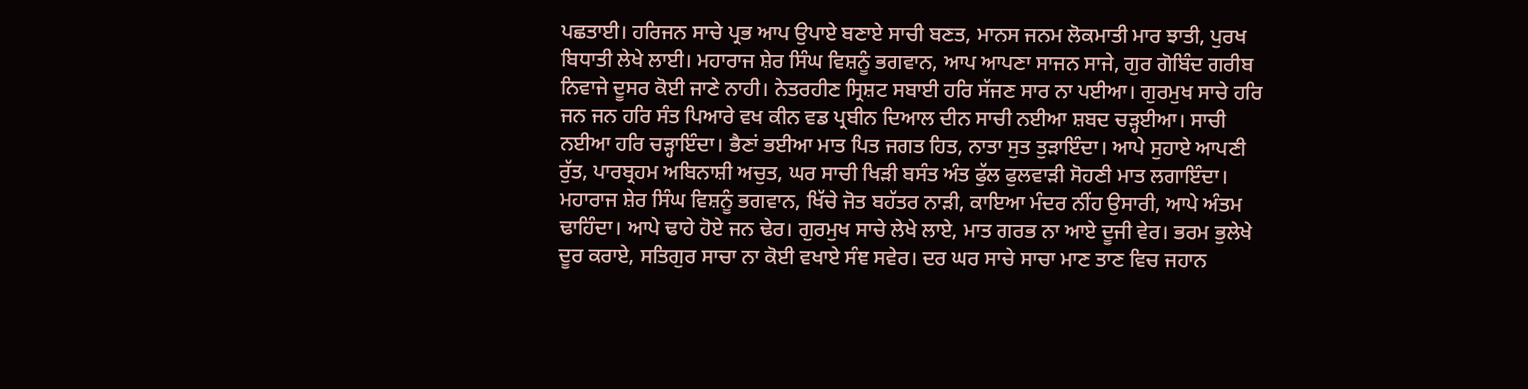ਪਛਤਾਈ। ਹਰਿਜਨ ਸਾਚੇ ਪ੍ਰਭ ਆਪ ਉਪਾਏ ਬਣਾਏ ਸਾਚੀ ਬਣਤ, ਮਾਨਸ ਜਨਮ ਲੋਕਮਾਤੀ ਮਾਰ ਝਾਤੀ, ਪੁਰਖ ਬਿਧਾਤੀ ਲੇਖੇ ਲਾਈ। ਮਹਾਰਾਜ ਸ਼ੇਰ ਸਿੰਘ ਵਿਸ਼ਨੂੰ ਭਗਵਾਨ, ਆਪ ਆਪਣਾ ਸਾਜਨ ਸਾਜੇ, ਗੁਰ ਗੋਬਿੰਦ ਗਰੀਬ ਨਿਵਾਜੇ ਦੂਸਰ ਕੋਈ ਜਾਣੇ ਨਾਹੀ। ਨੇਤਰਹੀਣ ਸ੍ਰਿਸ਼ਟ ਸਬਾਈ ਹਰਿ ਸੱਜਣ ਸਾਰ ਨਾ ਪਈਆ। ਗੁਰਮੁਖ ਸਾਚੇ ਹਰਿ ਜਨ ਜਨ ਹਰਿ ਸੰਤ ਪਿਆਰੇ ਵਖ ਕੀਨ ਵਡ ਪ੍ਰਬੀਨ ਦਿਆਲ ਦੀਨ ਸਾਚੀ ਨਈਆ ਸ਼ਬਦ ਚੜ੍ਹਈਆ। ਸਾਚੀ ਨਈਆ ਹਰਿ ਚੜ੍ਹਾਇੰਦਾ। ਭੈਣਾਂ ਭਈਆ ਮਾਤ ਪਿਤ ਜਗਤ ਹਿਤ, ਨਾਤਾ ਸੁਤ ਤੁੜਾਇੰਦਾ। ਆਪੇ ਸੁਹਾਏ ਆਪਣੀ ਰੁੱਤ, ਪਾਰਬ੍ਰਹਮ ਅਬਿਨਾਸ਼ੀ ਅਚੁਤ, ਘਰ ਸਾਚੀ ਖਿੜੀ ਬਸੰਤ ਅੰਤ ਫੁੱਲ ਫੁਲਵਾੜੀ ਸੋਹਣੀ ਮਾਤ ਲਗਾਇੰਦਾ। ਮਹਾਰਾਜ ਸ਼ੇਰ ਸਿੰਘ ਵਿਸ਼ਨੂੰ ਭਗਵਾਨ, ਖਿੱਚੇ ਜੋਤ ਬਹੱਤਰ ਨਾੜੀ, ਕਾਇਆ ਮੰਦਰ ਨੀਂਹ ਉਸਾਰੀ, ਆਪੇ ਅੰਤਮ ਢਾਹਿੰਦਾ। ਆਪੇ ਢਾਹੇ ਹੋਏ ਜਨ ਢੇਰ। ਗੁਰਮੁਖ ਸਾਚੇ ਲੇਖੇ ਲਾਏ, ਮਾਤ ਗਰਭ ਨਾ ਆਏ ਦੂਜੀ ਵੇਰ। ਭਰਮ ਭੁਲੇਖੇ ਦੂਰ ਕਰਾਏ, ਸਤਿਗੁਰ ਸਾਚਾ ਨਾ ਕੋਈ ਵਖਾਏ ਸੰਞ ਸਵੇਰ। ਦਰ ਘਰ ਸਾਚੇ ਸਾਚਾ ਮਾਣ ਤਾਣ ਵਿਚ ਜਹਾਨ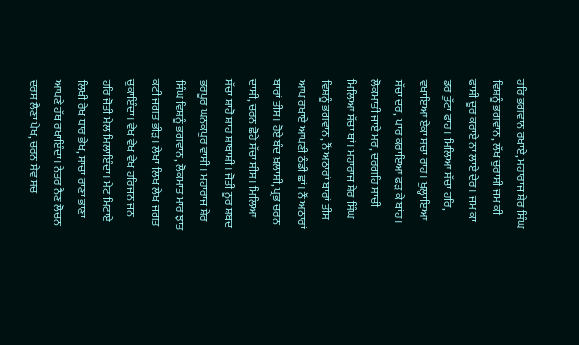ਹਰਿ ਭਗਵਾਨ ਰਖਾਏ, ਮਹਾਰਾਜ ਸ਼ੇਰ ਸਿੰਘ ਵਿਸ਼ਨੂੰ ਭਗਵਾਨ, ਲੱਖ ਚੁਰਾਸੀ ਜਮ ਕੀ ਫਾਸੀ ਦੂਰ ਕਰਾਏ ਨਾ ਲਾਏ ਦੇਰ। ਜਮ ਕਾ ਡਰ ਤੁੱਟਾ ਫਾਹ। ਮਿਲਿਆ ਸੱਚਾ ਹਰਿ, ਵਖਾਇਆ ਏਕਾ ਸਚਾ ਰਾਹ। ਖੁਲ੍ਹਾਇਆ ਸੱਚਾ ਦਰ, ਪਾਰ ਕਰਾਇਆ ਫੜ ਕੇ ਬਾਂਹ। ਲੋਕਮਾਤੀ ਜਾਏ ਮਰ, ਦਰਗਹਿ ਸਾਚੀ ਮਿਲਿਆ ਸੱਚਾ ਥਾਂ। ਮਹਾਰਾਜ ਸ਼ੇਰ ਸਿੰਘ ਵਿਸ਼ਨੂੰ ਭਗਵਾਨ, ਨੌਂ ਅਠਾਰਾਂ ਬਾਰਾਂ ਤੀਸ ਆਪ ਰਖਾਏ ਆਪਣੀ ਠੰਡੀ ਛਾਂ। ਨੌਂ ਅਠਾਰਾਂ ਬਾਰਾਂ ਤੀਸ। ਹੋਏ ਬੰਦ ਖ਼ਲਾਸੀ, ਪ੍ਰਭ ਚਰਨ ਦਾਸੀ, ਚਰਨ ਛੋਹੇ ਸੱਚਾ ਸੀਸ। ਮਿਲਿਆ ਸੱਚਾ ਸ਼ਾਹੋ ਸ਼ਾਹ ਸ਼ਾਬਾਸ਼ੀ। ਜੋਤੀ ਨੂਰ ਸ਼ਬਦ ਭਰਪੂਰ ਘਨਕਪੁਰ ਵਾਸੀ। ਮਹਾਰਾਜ ਸ਼ੇਰ ਸਿੰਘ ਵਿਸ਼ਨੂੰ ਭਗਵਾਨ, ਲੋਕਮਾਤ ਮਾਰ ਝਾਤ ਕਟੀ ਜਗਤ ਭੀੜ। ਲੇਖਾ ਲਿਖ ਲੇਖ ਜਗਤ ਚੁਕਾਇੰਦਾ। ਵੇਖ ਵੇਖ ਵੇਖ ਹਰਿਜਨ ਜਨ ਹਰਿ ਜੋਤੀ ਮੇਲ ਮਿਲਾਇੰਦਾ। ਮੇਟ ਮਿਟਾਏ ਲਿਖੀ ਰੇਖ ਧਾਰ ਭੇਖ, ਸਾਚਾ ਰਾਣਾ ਭਾਣਾ ਆਪਣੇ ਹੱਥ ਰਖਾਇੰਦਾ। ਨੇਤਰ ਨੈਣ ਲੋਚਨ ਦਰਸ ਲੈਣਾ ਪੇਖ, ਚਰਨ ਸੇਵ ਸਚ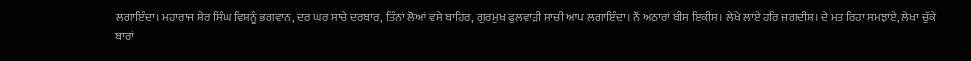ਲਗਾਇੰਦਾ। ਮਹਾਰਾਜ ਸ਼ੇਰ ਸਿੰਘ ਵਿਸ਼ਨੂੰ ਭਗਵਾਨ, ਦਰ ਘਰ ਸਾਚੇ ਦਰਬਾਰ, ਤਿੰਨਾਂ ਲੋਆਂ ਵਸੇ ਬਾਹਿਰ, ਗੁਰਮੁਖ ਫੁਲਵਾੜੀ ਸਾਚੀ ਆਪ ਲਗਾਇੰਦਾ। ਨੌਂ ਅਠਾਰਾਂ ਬੀਸ ਇਕੀਸ। ਲੇਖੇ ਲਾਏ ਹਰਿ ਜਗਦੀਸ਼। ਦੇ ਮਤ ਰਿਹਾ ਸਮਝਾਏ, ਲੇਖਾ ਚੁੱਕੇ ਬਾਰਾਂ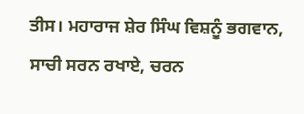ਤੀਸ। ਮਹਾਰਾਜ ਸ਼ੇਰ ਸਿੰਘ ਵਿਸ਼ਨੂੰ ਭਗਵਾਨ, ਸਾਚੀ ਸਰਨ ਰਖਾਏ, ਚਰਨ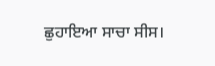ਛੁਹਾਇਆ ਸਾਚਾ ਸੀਸ।